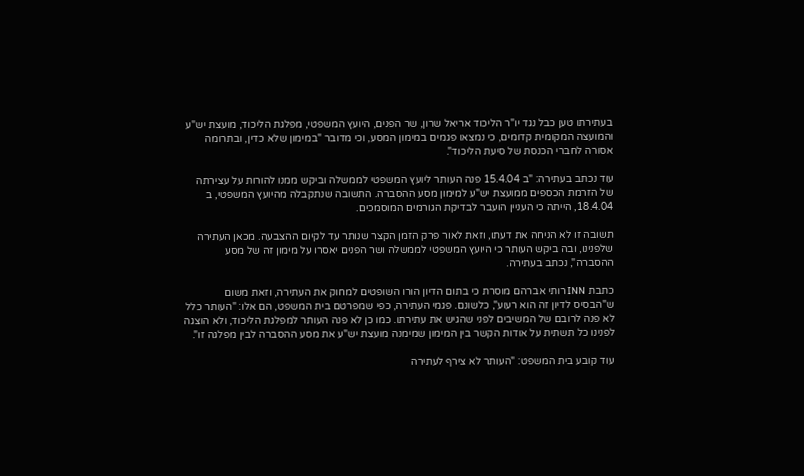בעתירתו טען כבל נגד יו"ר הליכוד אריאל שרון, שר הפנים, היועץ המשפטי, מפלגת הליכוד, מועצת יש"ע והמועצה המקומית קדומים, כי נמצאו פגמים במימון המסע, וכי מדובר "במימון שלא כדין, ובתרומה אסורה לחברי הכנסת של סיעת הליכוד".

עוד נכתב בעתירה: "ב 15.4.04 פנה העותר ליועץ המשפטי לממשלה וביקש ממנו להורות על עצירתה של הזרמת הכספים ממועצת יש"ע למימון מסע ההסברה. התשובה שנתקבלה מהיועץ המשפטי, ב 18.4.04, הייתה כי העניין הועבר לבדיקת הגורמים המוסמכים.

תשובה זו לא הניחה את דעתו, וזאת לאור פרק הזמן הקצר שנותר עד לקיום ההצבעה. מכאן העתירה שלפנינו, ובה ביקש העותר כי היועץ המשפטי לממשלה ושר הפנים יאסרו על מימון זה של מסע ההסברה", נכתב בעתירה.

כתבת INN רותי אברהם מוסרת כי בתום הדיון הורו השופטים למחוק את העתירה, וזאת משום ש"הבסיס לדיון זה הוא רעוע", כלשונם. פגמי העתירה, כפי שמפרטם בית המשפט, הם אלו: "העותר כלל לא פנה לרובם של המשיבים לפני שהגיש את עתירתו. כמו כן לא פנה העותר למפלגת הליכוד, ולא הוצגה לפנינו כל תשתית על אודות הקשר בין המימון שמימנה מועצת יש"ע את מסע ההסברה לבין מפלגה זו".

עוד קובע בית המשפט: "העותר לא צירף לעתירה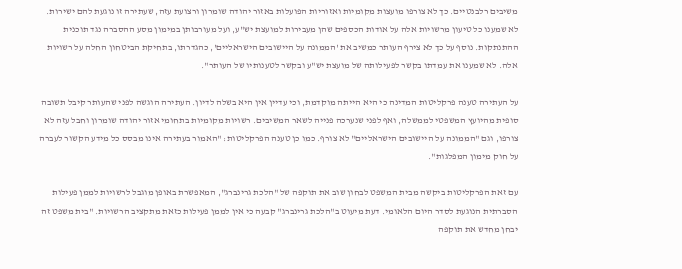משיבים רלבנטיים. כך לא צורפו מועצות מקומיות ואזוריות הפועלות באזור יהודה שומרון ורצועת עזה, שעתירה זו נוגעת להם ישירות. לא שמענו כל טיעון מרשויות אלה על אודות הכספים שהן מעבירות למועצת יש"ע, ועל מעורבותן במימון מסע ההסברה נגד תוכנית ההתנתקות. נוסף על כך לא צירף העותר כמשיב את 'הממונה על היישובים הישראליים', כהגדרתו, בתחיקת הביטחון החלה על רשויות אלה. לא שמענו את עמדתו בקשר לפעילותה של מועצת יש"ע ובקשר לטענותיו של העותר".

על העתירה טענה פרקליטות המדינה כי היא הייתה מוקדמת, וכי עדיין אין היא בשלה לדיון. העתירה הוגשה לפני שהעותר קיבל תשובה סופית מהיועץ המשפטי לממשלה, ואף לפני שנערכה פנייה לשאר המשיבים. רשויות מקומיות בתחומי אזור יהודה שומרון וחבל עזה לא צורפו, וגם "הממונה על היישובים הישראליים" לא צורף. כמו כן טענה הפרקליטות: "האמור בעתירה אינו מבסס כל מידע הקשור לעברה על חוק מימון המפלגות".

עם זאת הפרקליטות ביקשה מבית המשפט לבחון שוב את תוקפה של "הלכת גרינברג", המאפשרת באופן מוגבל לרשויות לממן פעילות הסברתית הנוגעת לסדר היום הלאומי. דעת מיעוט ב"הלכת גרינברג" קבעה כי אין לממן פעילות כזאת מתקציב הרשויות. "בית משפט זה יבחן מחדש את תוקפה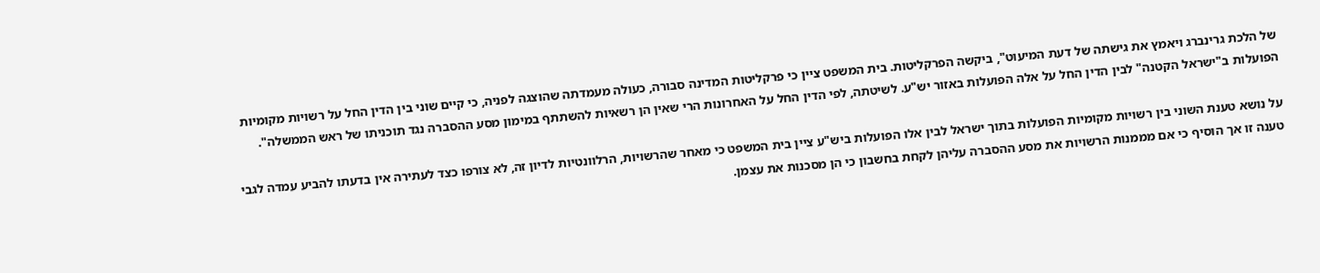של הלכת גרינברג ויאמץ את גישתה של דעת המיעוט", ביקשה הפרקליטות. בית המשפט ציין כי פרקליטות המדינה סבורה, כעולה מעמדתה שהוצגה לפניה, כי קיים שוני בין הדין החל על רשויות מקומיות הפועלות ב"ישראל הקטנה" לבין הדין החל על אלה הפועלות באזור יש"ע. לשיטתה, לפי הדין החל על האחרונות הרי שאין הן רשאיות להשתתף במימון מסע ההסברה נגד תוכניתו של ראש הממשלה".

על נושא טענת השוני בין רשויות מקומיות הפועלות בתוך ישראל לבין אלו הפועלות ביש"ע ציין בית המשפט כי מאחר שהרשויות, הרלוונטיות לדיון זה, לא צורפו כצד לעתירה אין בדעתו להביע עמדה לגבי טענה זו אך הוסיף כי אם מממנות הרשויות את מסע ההסברה עליהן לקחת בחשבון כי הן מסכנות את עצמן.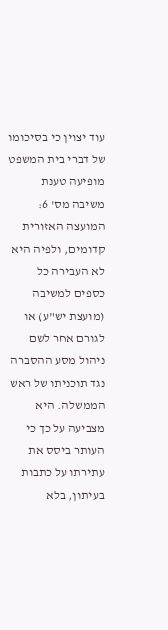עוד יצוין כי בסיכומו של דברי בית המשפט מופיעה טענת משיבה מס' 6: המועצה האזורית קדומים, ולפיה היא לא העבירה כל כספים למשיבה (מועצת יש"ע) או לגורם אחר לשם ניהול מסע ההסברה נגד תוכניתו של ראש הממשלה. היא מצביעה על כך כי העותר ביסס את עתירתו על כתבות בעיתון, בלא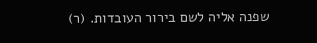שפנה אליה לשם בירור העובדות. (ר)